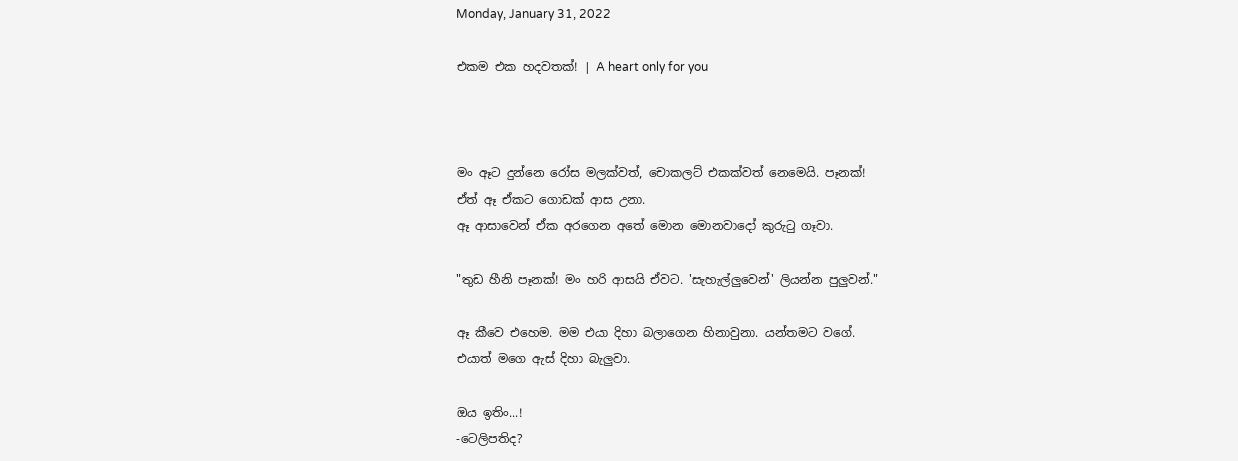Monday, January 31, 2022

එකම එක හදවතක්! | A heart only for you



මං ඈට දුන්නෙ රෝස මලක්වත්, චොකලට් එකක්වත් නෙමෙයි. පෑනක්!
ඒත් ඈ ඒකට ගොඩක් ආස උනා.
ඈ ආසාවෙන් ඒක අරගෙන අතේ මොන මොනවාදෝ කුරුටු ගෑවා.

"තුඩ හීනි පෑනක්! මං හරි ආසයි ඒවට. 'සැහැල්ලුවෙන්' ලියන්න පුලුවන්."

ඈ කීවෙ එහෙම. මම එයා දිහා බලාගෙන හිනාවුනා. යන්තමට වගේ.
එයාත් මගෙ ඇස් දිහා බැලුවා.

ඔය ඉතිං...!
-ටෙලිපතිද?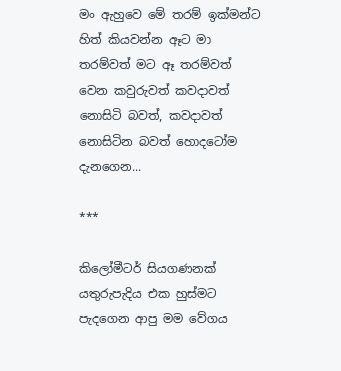මං ඇහුවෙ මේ තරම් ඉක්මන්ට හිත් කියවන්න ඈට මා තරම්වත් මට ඈ තරම්වත් වෙන කවුරුවත් කවදාවත් නොසිටි බවත්, කවදාවත් නොසිටින බවත් හොදටෝම දැනගෙන...

***

කිලෝමීටර් සියගණනක් යතුරුපැදිය එක හුස්මට පැදගෙන ආපු මම වේගය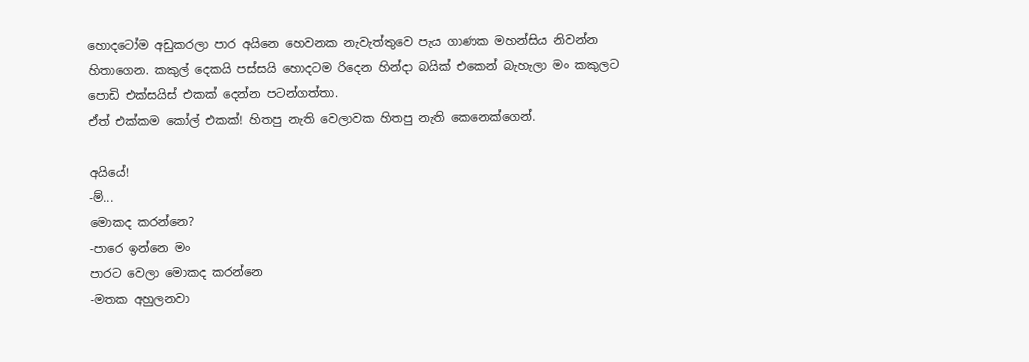හොදටෝම අඩුකරලා පාර අයිනෙ ‌හෙවනක නැවැත්තුවෙ පැය ගාණක මහන්සිය නිවන්න හිතාගෙන. කකුල් දෙකයි පස්සයි හොදටම රිදෙන හින්දා බයික් එකෙන් බැහැලා මං කකුලට පොඩි එක්සයිස් එකක් දෙන්න පටන්ගත්තා.
ඒත් එක්කම කෝල් එකක්! හිතපු නැති වෙලාවක හිතපු නැති කෙනෙක්ගෙන්.

අයියේ!
-ම්...
මොකද කරන්නෙ?
-පාරෙ ඉන්නෙ මං
පාරට වෙලා මොකද කරන්නෙ
-මතක අහුලනවා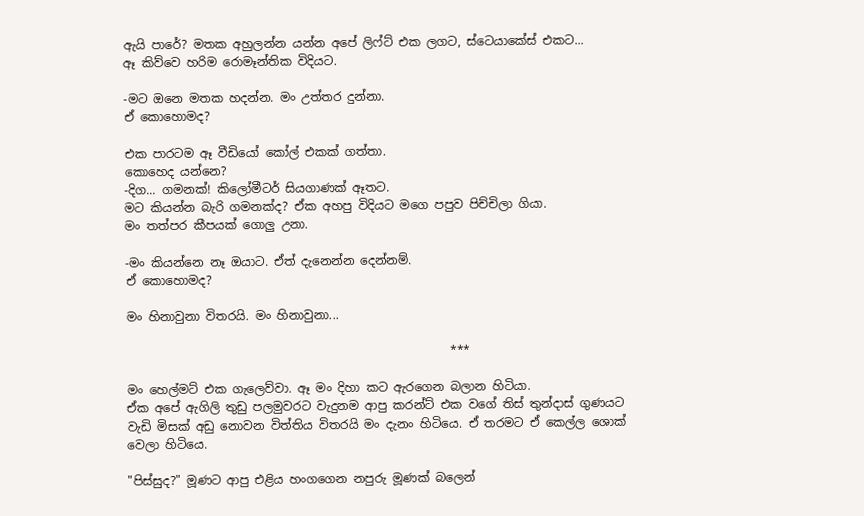ඇයි පාරේ? මතක අහුලන්න යන්න අපේ ලිෆ්ට් එක ලගට, ස්ටෙයාක‌ේස් එකට...
ඈ කිව්වෙ හරිම රොමෑන්තික විදියට.

-මට ඔනෙ මතක හදන්න. මං උත්තර දුන්නා.
ඒ කොහොමද?

එක පාරටම ඈ වීඩියෝ කෝල් එකක් ගත්තා.
කොහෙද යන්නෙ?
-දිග... ගමනක්! කිලෝමීටර් සියගාණක් ඈතට.
මට කියන්න බැරි ගමනක්ද? ඒක අහපු විදියට මගෙ පපුව පිච්චිලා ගියා.
මං තත්පර කීපයක් ගොලු උනා.

-මං කියන්නෙ නෑ ඔයාට. ඒත් දැනෙන්න දෙන්නම්.
ඒ කොහොමද?

මං හිනාවුනා විතරයි. මං හිනාවුනා...

                                                      ***

මං හෙල්මට් එක ගැලෙව්වා. ඈ මං දිහා කට ඇරගෙන බලාන හිටියා.
ඒක අපේ ඇගිලි තුඩු පලමුවරට වැදුනම ආපු කරන්ට් එක වගේ තිස් තුන්දාස් ගුණයට වැඩි මිසක් අඩු නොවන විත්තිය විතරයි මං දැනං හිටියෙ. ඒ තරමට ඒ කෙල්ල ‌ශොක් වෙලා හිටියෙ.

"පිස්සුද?" මූණට ආපු ‌එළිය හං‌ගගෙන නපුරු මූණක් බලෙන්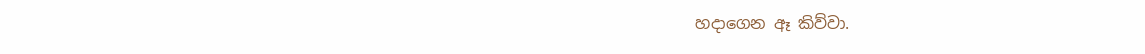හදාගෙන ඈ කිව්වා.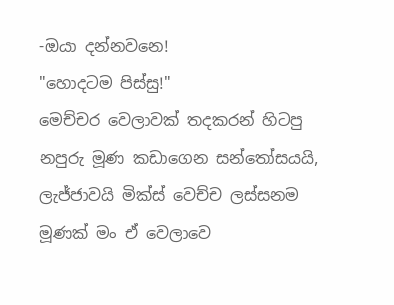-ඔයා දන්නවනෙ!
"හොදටම පිස්සු!"
මෙච්චර වෙලාවක් තදකරන් හිටපු නපුරු මූණ කඩාගෙන සන්තෝසයයි, ලැජ්ජාවයි මික්ස් වෙච්ච ලස්සනම මූණක් මං ඒ වෙලාවෙ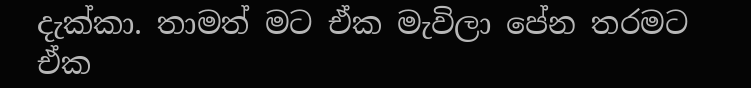දැක්කා. තාමත් මට ඒක මැවිලා පේන තරමට ඒක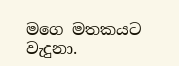මගෙ මතකයට වැදුනා.